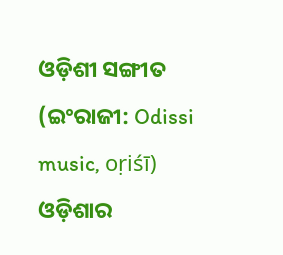ଓଡ଼ିଶୀ ସଙ୍ଗୀତ (ଇଂରାଜୀ: Odissi music, oṛiśī) ଓଡ଼ିଶାର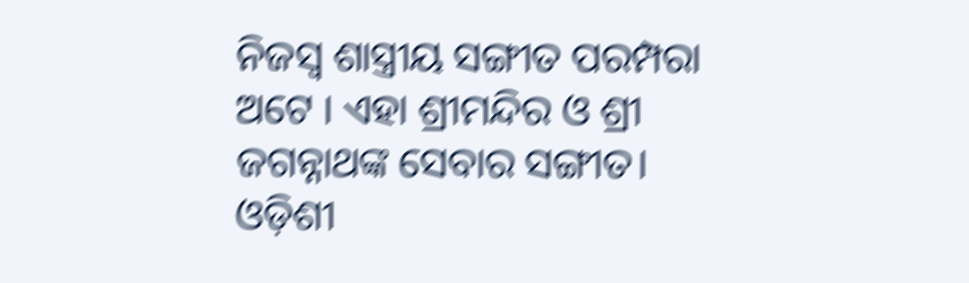ନିଜସ୍ୱ ଶାସ୍ତ୍ରୀୟ ସଙ୍ଗୀତ ପରମ୍ପରା ଅଟେ । ଏହା ଶ୍ରୀମନ୍ଦିର ଓ ଶ୍ରୀ ଜଗନ୍ନାଥଙ୍କ ସେବାର ସଙ୍ଗୀତ। ଓଡ଼ିଶୀ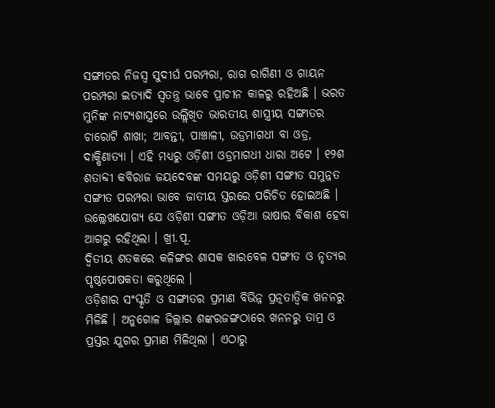ସଙ୍ଗୀତର ନିଜସ୍ୱ ସୁଦୀର୍ଘ ପରମ୍ପରା, ରାଗ ରାଗିଣୀ ଓ ଗାୟନ ପରମ୍ପରା ଇତ୍ୟାଦି ସ୍ୱତନ୍ତ୍ର ଭାବେ ପ୍ରାଚୀନ କାଳରୁ ରହିଅଛି । ଭରତ ମୁନିଙ୍କ ନାଟ୍ୟଶାସ୍ତ୍ରରେ ଉଲ୍ଲିଖିତ ଭାରତୀୟ ଶାସ୍ତ୍ରୀୟ ସଙ୍ଗୀତର ଚାରୋଟି ଶାଖା; ଆବନ୍ତୀ, ପାଞ୍ଚାଳୀ, ଉଡ୍ରମାଗଧୀ ବା ଓଡ୍ର, ଦାକ୍ଷିଣାତ୍ୟା । ଏହି ମଧ୍ୟରୁ ଓଡ଼ିଶୀ ଓଡ୍ରମାଗଧୀ ଧାରା ଅଟେ । ୧୨ଶ ଶତାବ୍ଦୀ କବିରାଜ ଜୟଦେବଙ୍କ ସମୟରୁ ଓଡ଼ିଶୀ ସଙ୍ଗୀତ ସମୁନ୍ନତ ସଙ୍ଗୀତ ପରମ୍ପରା ଭାବେ ଜାତୀୟ ସ୍ତରରେ ପରିଚିତ ହୋଇଅଛି । ଉଲ୍ଲେଖଯୋଗ୍ୟ ଯେ ଓଡ଼ିଶୀ ସଙ୍ଗୀତ ଓଡ଼ିଆ ଭାଷାର ବିକାଶ ହେବା ଆଗରୁ ରହିଥିଲା । ଖ୍ରୀ.ପୂ.
ଦ୍ୱିତୀୟ ଶତକରେ କଳିଙ୍ଗର ଶାସକ ଖାରବେଳ ସଙ୍ଗୀତ ଓ ନୃତ୍ୟର ପୃଷ୍ଠପୋଷକତା କରୁଥିଲେ ।
ଓଡ଼ିଶାର ସଂସ୍କୃତି ଓ ସଙ୍ଗୀତର ପ୍ରମାଣ ବିଭିନ୍ନ ପ୍ରତ୍ନତାତ୍ୱିକ ଖନନରୁ ମିଳିଛି । ଅନୁଗୋଳ ଜିଲ୍ଲାର ଶଙ୍କରଜଙ୍ଗଠାରେ ଖନନରୁ ତାମ୍ର ଓ ପ୍ରସ୍ତର ଯୁଗର ପ୍ରମାଣ ମିଳିଥିଲା । ଏଠାରୁ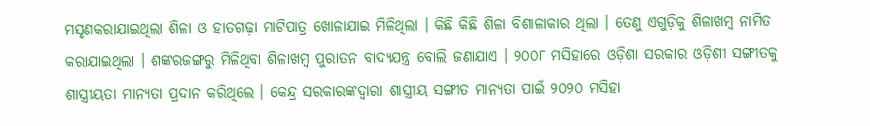ମସୃଣକରାଯାଇଥିଲା ଶିଳା ଓ ହାତଗଢ଼ା ମାଟିପାତ୍ର ଖୋଳାଯାଇ ମିଳିଥିଲା । କିଛି କିଛି ଶିଳା ବିଶାଳାକାର ଥିଲା । ତେଣୁ ଏଗୁଡ଼ିକୁ ଶିଳାଖମ୍ବ ନାମିତ କରାଯାଇଥିଲା । ଶଙ୍କରଜଙ୍ଗରୁ ମିଳିଥିବା ଶିଳାଖମ୍ବ ପୁରାତନ ବାଦ୍ୟଯନ୍ତ୍ର ବୋଲି ଜଣାଯାଏ । ୨୦୦୮ ମସିହାରେ ଓଡ଼ିଶା ସରକାର ଓଡ଼ିଶୀ ସଙ୍ଗୀତକୁ ଶାସ୍ତ୍ରୀୟତା ମାନ୍ୟତା ପ୍ରଦାନ କରିଥିଲେ । କେନ୍ଦ୍ର ସରକାରଙ୍କଦ୍ୱାରା ଶାସ୍ତ୍ରୀୟ ସଙ୍ଗୀତ ମାନ୍ୟତା ପାଇଁ ୨୦୨୦ ମସିହା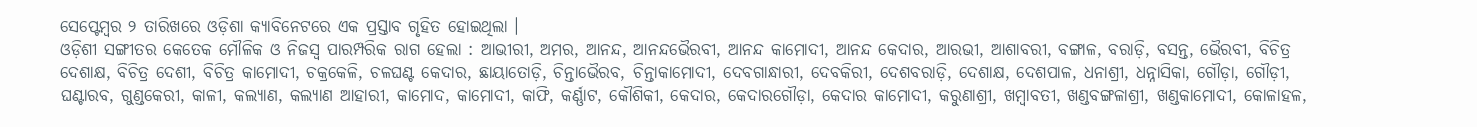ସେପ୍ଟେମ୍ବର ୨ ତାରିଖରେ ଓଡ଼ିଶା କ୍ୟାବିନେଟରେ ଏକ ପ୍ରସ୍ତାବ ଗୃହିତ ହୋଇଥିଲା ।
ଓଡ଼ିଶୀ ସଙ୍ଗୀତର କେତେକ ମୌଳିକ ଓ ନିଜସ୍ୱ ପାରମ୍ପରିକ ରାଗ ହେଲା : ଆଭୀରୀ, ଅମର, ଆନନ୍ଦ, ଆନନ୍ଦଭୈରବୀ, ଆନନ୍ଦ କାମୋଦୀ, ଆନନ୍ଦ କେଦାର, ଆରଭୀ, ଆଶାବରୀ, ବଙ୍ଗାଳ, ବରାଡ଼ି, ବସନ୍ତ, ଭୈରବୀ, ବିଚିତ୍ର ଦେଶାକ୍ଷ, ବିଚିତ୍ର ଦେଶୀ, ବିଚିତ୍ର କାମୋଦୀ, ଚକ୍ରକେଳି, ଚଳଘଣ୍ଟ କେଦାର, ଛାୟାତୋଡ଼ି, ଚିନ୍ତାଭୈରବ, ଚିନ୍ତାକାମୋଦୀ, ଦେବଗାନ୍ଧାରୀ, ଦେବକିରୀ, ଦେଶବରାଡ଼ି, ଦେଶାକ୍ଷ, ଦେଶପାଳ, ଧନାଶ୍ରୀ, ଧନ୍ନାସିକା, ଗୌଡ଼ା, ଗୌଡ଼ୀ, ଘଣ୍ଟାରବ, ଗୁଣ୍ଡକେରୀ, କାଳୀ, କଲ୍ୟାଣ, କଲ୍ୟାଣ ଆହାରୀ, କାମୋଦ, କାମୋଦୀ, କାଫି, କର୍ଣ୍ଣାଟ, କୌଶିକୀ, କେଦାର, କେଦାରଗୌଡ଼ା, କେଦାର କାମୋଦୀ, କରୁଣାଶ୍ରୀ, ଖମ୍ବାବତୀ, ଖଣ୍ଡବଙ୍ଗଳାଶ୍ରୀ, ଖଣ୍ଡକାମୋଦୀ, କୋଳାହଳ,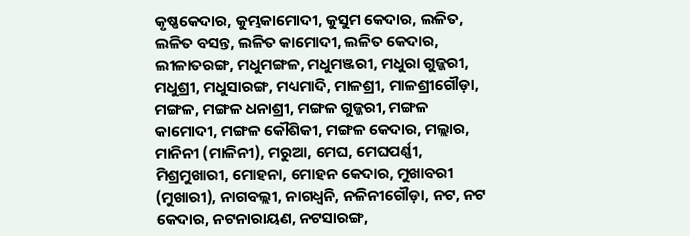କୃଷ୍ଣକେଦାର, କୁମ୍ଭକାମୋଦୀ, କୁସୁମ କେଦାର, ଲଳିତ, ଲଳିତ ବସନ୍ତ, ଲଳିତ କାମୋଦୀ, ଲଳିତ କେଦାର, ଲୀଳାତରଙ୍ଗ, ମଧୁମଙ୍ଗଳ, ମଧୁମଞ୍ଜରୀ, ମଧୁରା ଗୁଜ୍ଜରୀ, ମଧୁଶ୍ରୀ, ମଧୁସାରଙ୍ଗ, ମଧ୍ୟମାଦି, ମାଳଶ୍ରୀ, ମାଳଶ୍ରୀଗୌଡ଼ା, ମଙ୍ଗଳ, ମଙ୍ଗଳ ଧନାଶ୍ରୀ, ମଙ୍ଗଳ ଗୁଜ୍ଜରୀ, ମଙ୍ଗଳ କାମୋଦୀ, ମଙ୍ଗଳ କୌଶିକୀ, ମଙ୍ଗଳ କେଦାର, ମଲ୍ଲାର, ମାନିନୀ (ମାଳିନୀ), ମରୁଆ, ମେଘ, ମେଘପର୍ଣ୍ଣୀ, ମିଶ୍ରମୁଖାରୀ, ମୋହନା, ମୋହନ କେଦାର, ମୁଖାବରୀ (ମୁଖାରୀ), ନାଗବଲ୍ଲୀ, ନାଗଧ୍ୱନି, ନଳିନୀଗୌଡ଼ା, ନଟ, ନଟ କେଦାର, ନଟନାରାୟଣ, ନଟସାରଙ୍ଗ,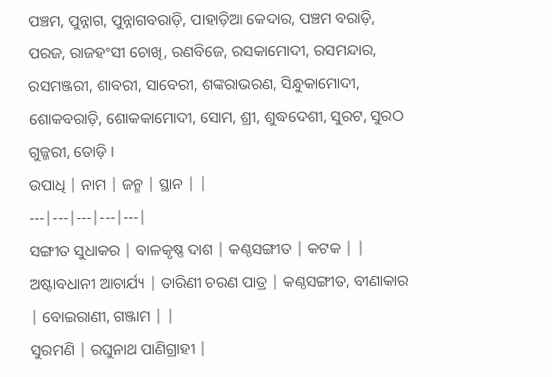ପଞ୍ଚମ, ପୁନ୍ନାଗ, ପୁନ୍ନାଗବରାଡ଼ି, ପାହାଡ଼ିଆ କେଦାର, ପଞ୍ଚମ ବରାଡ଼ି, ପରଜ, ରାଜହଂସୀ ଚୋଖି, ରଣବିଜେ, ରସକାମୋଦୀ, ରସମନ୍ଦାର, ରସମଞ୍ଜରୀ, ଶାବରୀ, ସାବେରୀ, ଶଙ୍କରାଭରଣ, ସିନ୍ଧୁକାମୋଦୀ, ଶୋକବରାଡ଼ି, ଶୋକକାମୋଦୀ, ସୋମ, ଶ୍ରୀ, ଶୁଦ୍ଧଦେଶୀ, ସୁରଟ, ସୁରଠ ଗୁଜ୍ଜରୀ, ତୋଡ଼ି ।
ଉପାଧି | ନାମ | ଜନ୍ମ | ସ୍ଥାନ | |
---|---|---|---|---|
ସଙ୍ଗୀତ ସୁଧାକର | ବାଳକୃଷ୍ଣ ଦାଶ | କଣ୍ଠସଙ୍ଗୀତ | କଟକ | |
ଅଷ୍ଟାବଧାନୀ ଆଚାର୍ଯ୍ୟ | ତାରିଣୀ ଚରଣ ପାତ୍ର | କଣ୍ଠସଙ୍ଗୀତ, ବୀଣାକାର | ବୋଇରାଣୀ, ଗଞ୍ଜାମ | |
ସୁରମଣି | ରଘୁନାଥ ପାଣିଗ୍ରାହୀ |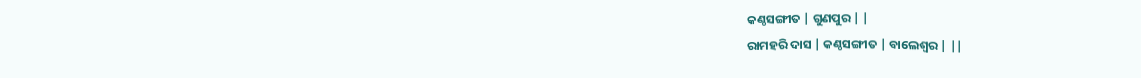କଣ୍ଠସଙ୍ଗୀତ | ଗୁଣପୁର | |
ରାମହରି ଦାସ | କଣ୍ଠସଙ୍ଗୀତ | ବାଲେଶ୍ୱର | ||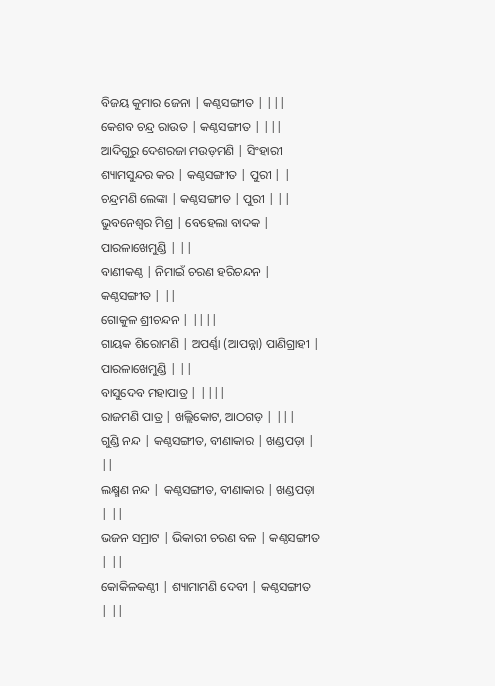ବିଜୟ କୁମାର ଜେନା | କଣ୍ଠସଙ୍ଗୀତ | |||
କେଶବ ଚନ୍ଦ୍ର ରାଉତ | କଣ୍ଠସଙ୍ଗୀତ | |||
ଆଦିଗୁରୁ ଦେଶରଜା ମଉଡ଼ମଣି | ସିଂହାରୀ ଶ୍ୟାମସୁନ୍ଦର କର | କଣ୍ଠସଙ୍ଗୀତ | ପୁରୀ | |
ଚନ୍ଦ୍ରମଣି ଲେଙ୍କା | କଣ୍ଠସଙ୍ଗୀତ | ପୁରୀ | ||
ଭୁବନେଶ୍ୱର ମିଶ୍ର | ବେହେଲା ବାଦକ | ପାରଳାଖେମୁଣ୍ଡି | ||
ବାଣୀକଣ୍ଠ | ନିମାଇଁ ଚରଣ ହରିଚନ୍ଦନ | କଣ୍ଠସଙ୍ଗୀତ | ||
ଗୋକୁଳ ଶ୍ରୀଚନ୍ଦନ | ||||
ଗାୟକ ଶିରୋମଣି | ଅପର୍ଣ୍ଣା (ଆପନ୍ନା) ପାଣିଗ୍ରାହୀ | ପାରଳାଖେମୁଣ୍ଡି | ||
ବାସୁଦେବ ମହାପାତ୍ର | ||||
ରାଜମଣି ପାତ୍ର | ଖଲ୍ଲିକୋଟ, ଆଠଗଡ଼ | |||
ଗୁଣ୍ଡି ନନ୍ଦ | କଣ୍ଠସଙ୍ଗୀତ, ବୀଣାକାର | ଖଣ୍ଡପଡ଼ା | ||
ଲକ୍ଷ୍ମଣ ନନ୍ଦ | କଣ୍ଠସଙ୍ଗୀତ, ବୀଣାକାର | ଖଣ୍ଡପଡ଼ା | ||
ଭଜନ ସମ୍ରାଟ | ଭିକାରୀ ଚରଣ ବଳ | କଣ୍ଠସଙ୍ଗୀତ | ||
କୋକିଳକଣ୍ଠୀ | ଶ୍ୟାମାମଣି ଦେବୀ | କଣ୍ଠସଙ୍ଗୀତ | ||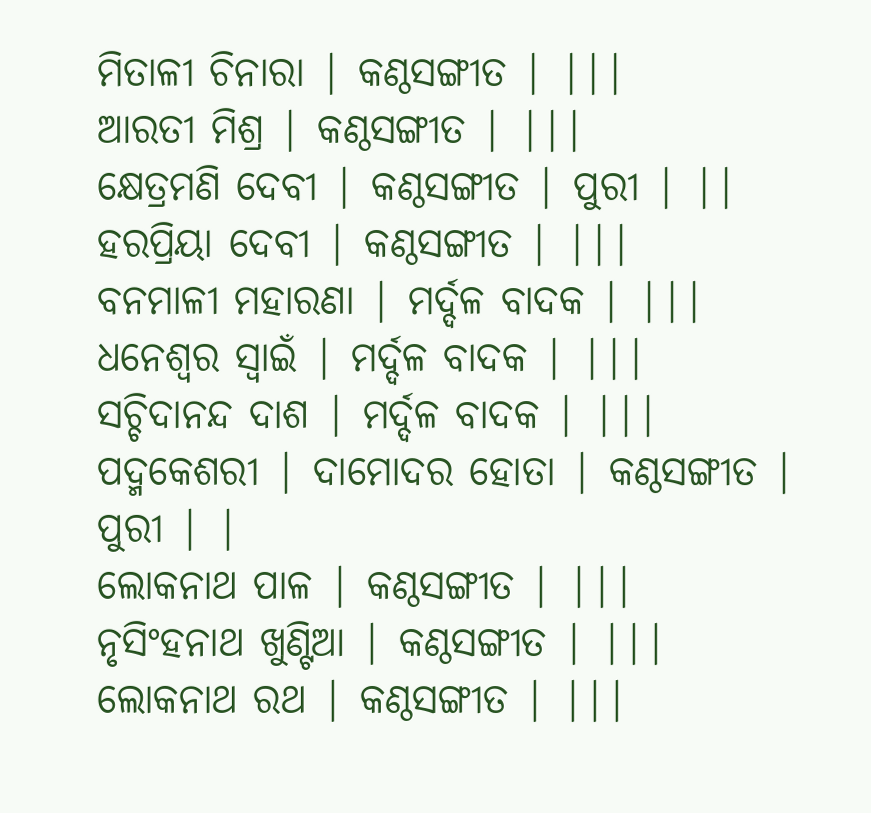ମିତାଳୀ ଚିନାରା | କଣ୍ଠସଙ୍ଗୀତ | |||
ଆରତୀ ମିଶ୍ର | କଣ୍ଠସଙ୍ଗୀତ | |||
କ୍ଷେତ୍ରମଣି ଦେବୀ | କଣ୍ଠସଙ୍ଗୀତ | ପୁରୀ | ||
ହରପ୍ରିୟା ଦେବୀ | କଣ୍ଠସଙ୍ଗୀତ | |||
ବନମାଳୀ ମହାରଣା | ମର୍ଦ୍ଦଳ ବାଦକ | |||
ଧନେଶ୍ୱର ସ୍ୱାଇଁ | ମର୍ଦ୍ଦଳ ବାଦକ | |||
ସଚ୍ଚିଦାନନ୍ଦ ଦାଶ | ମର୍ଦ୍ଦଳ ବାଦକ | |||
ପଦ୍ମକେଶରୀ | ଦାମୋଦର ହୋତା | କଣ୍ଠସଙ୍ଗୀତ | ପୁରୀ | |
ଲୋକନାଥ ପାଳ | କଣ୍ଠସଙ୍ଗୀତ | |||
ନୃସିଂହନାଥ ଖୁଣ୍ଟିଆ | କଣ୍ଠସଙ୍ଗୀତ | |||
ଲୋକନାଥ ରଥ | କଣ୍ଠସଙ୍ଗୀତ | |||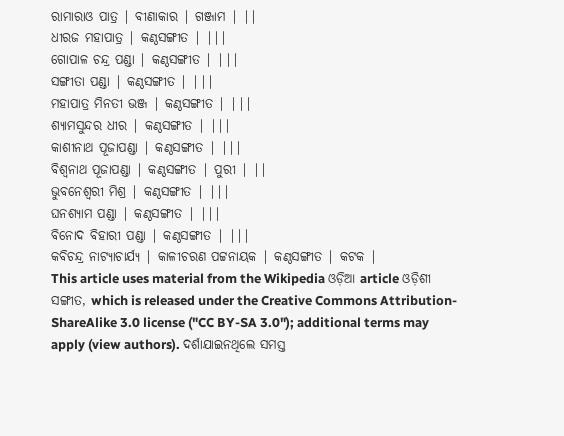ରାମାରାଓ ପାତ୍ର | ବୀଣାକାର | ଗଞ୍ଜାମ | ||
ଧୀରଜ ମହାପାତ୍ର | କଣ୍ଠସଙ୍ଗୀତ | |||
ଗୋପାଳ ଚନ୍ଦ୍ର ପଣ୍ଡା | କଣ୍ଠସଙ୍ଗୀତ | |||
ସଙ୍ଗୀତା ପଣ୍ଡା | କଣ୍ଠସଙ୍ଗୀତ | |||
ମହାପାତ୍ର ମିନତୀ ଭଞ୍ଜ | କଣ୍ଠସଙ୍ଗୀତ | |||
ଶ୍ୟାମସୁନ୍ଦର ଧୀର | କଣ୍ଠସଙ୍ଗୀତ | |||
କାଶୀନାଥ ପୂଜାପଣ୍ଡା | କଣ୍ଠସଙ୍ଗୀତ | |||
ବିଶ୍ୱନାଥ ପୂଜାପଣ୍ଡା | କଣ୍ଠସଙ୍ଗୀତ | ପୁରୀ | ||
ଭୁବନେଶ୍ୱରୀ ମିଶ୍ର | କଣ୍ଠସଙ୍ଗୀତ | |||
ଘନଶ୍ୟାମ ପଣ୍ଡା | କଣ୍ଠସଙ୍ଗୀତ | |||
ବିନୋଦ ବିହାରୀ ପଣ୍ଡା | କଣ୍ଠସଙ୍ଗୀତ | |||
କବିଚନ୍ଦ୍ର ନାଟ୍ଯାଚାର୍ଯ୍ୟ | କାଳୀଚରଣ ପଟ୍ଟନାୟକ | କଣ୍ଠସଙ୍ଗୀତ | କଟକ |
This article uses material from the Wikipedia ଓଡ଼ିଆ article ଓଡ଼ିଶୀ ସଙ୍ଗୀତ, which is released under the Creative Commons Attribution-ShareAlike 3.0 license ("CC BY-SA 3.0"); additional terms may apply (view authors). ଦର୍ଶାଯାଇନଥିଲେ ସମସ୍ତ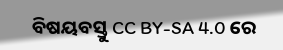ବିଷୟବସ୍ତୁ CC BY-SA 4.0 ରେ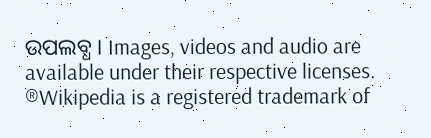ଉପଲବ୍ଧ । Images, videos and audio are available under their respective licenses.
®Wikipedia is a registered trademark of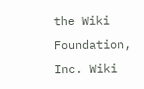the Wiki Foundation, Inc. Wiki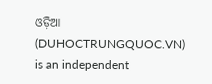ଓଡ଼ିଆ (DUHOCTRUNGQUOC.VN) is an independent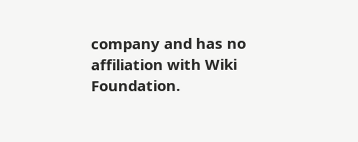company and has no affiliation with Wiki Foundation.